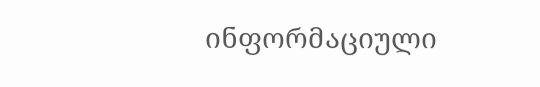ინფორმაციული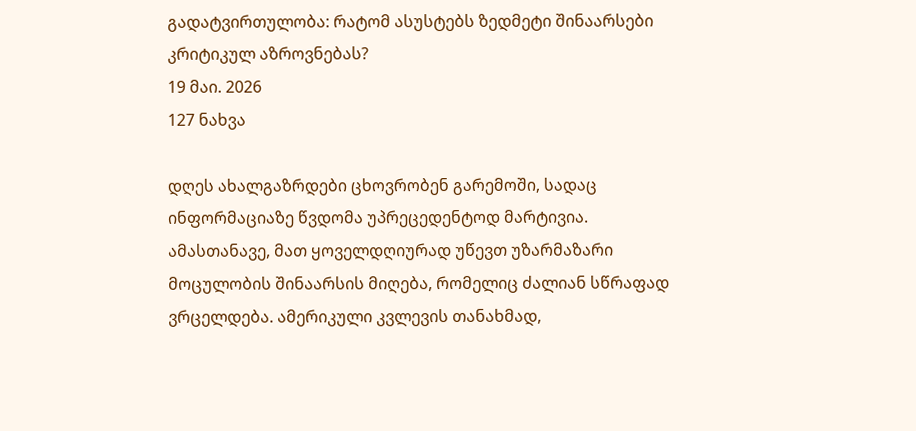გადატვირთულობა: რატომ ასუსტებს ზედმეტი შინაარსები კრიტიკულ აზროვნებას?
19 მაი. 2026
127 ნახვა

დღეს ახალგაზრდები ცხოვრობენ გარემოში, სადაც ინფორმაციაზე წვდომა უპრეცედენტოდ მარტივია. ამასთანავე, მათ ყოველდღიურად უწევთ უზარმაზარი მოცულობის შინაარსის მიღება, რომელიც ძალიან სწრაფად ვრცელდება. ამერიკული კვლევის თანახმად,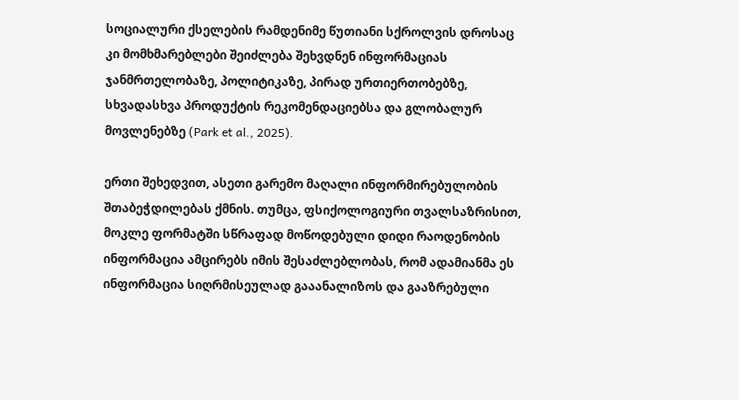სოციალური ქსელების რამდენიმე წუთიანი სქროლვის დროსაც კი მომხმარებლები შეიძლება შეხვდნენ ინფორმაციას ჯანმრთელობაზე, პოლიტიკაზე, პირად ურთიერთობებზე, სხვადასხვა პროდუქტის რეკომენდაციებსა და გლობალურ მოვლენებზე (Park et al., 2025).

ერთი შეხედვით, ასეთი გარემო მაღალი ინფორმირებულობის შთაბეჭდილებას ქმნის. თუმცა, ფსიქოლოგიური თვალსაზრისით, მოკლე ფორმატში სწრაფად მოწოდებული დიდი რაოდენობის ინფორმაცია ამცირებს იმის შესაძლებლობას, რომ ადამიანმა ეს ინფორმაცია სიღრმისეულად გააანალიზოს და გააზრებული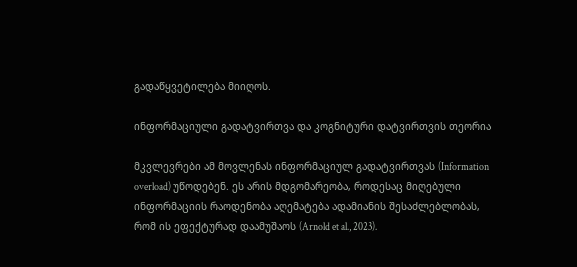გადაწყვეტილება მიიღოს.

ინფორმაციული გადატვირთვა და კოგნიტური დატვირთვის თეორია

მკვლევრები ამ მოვლენას ინფორმაციულ გადატვირთვას (Information overload) უწოდებენ. ეს არის მდგომარეობა, როდესაც მიღებული ინფორმაციის რაოდენობა აღემატება ადამიანის შესაძლებლობას, რომ ის ეფექტურად დაამუშაოს (Arnold et al., 2023).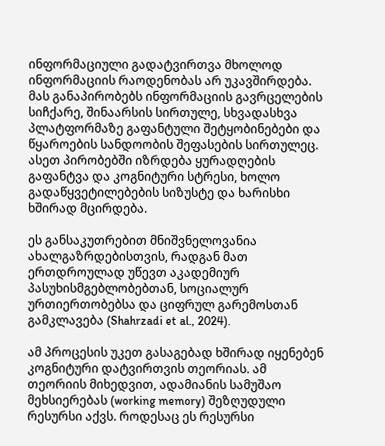ინფორმაციული გადატვირთვა მხოლოდ ინფორმაციის რაოდენობას არ უკავშირდება. მას განაპირობებს ინფორმაციის გავრცელების სიჩქარე, შინაარსის სირთულე, სხვადასხვა პლატფორმაზე გაფანტული შეტყობინებები და წყაროების სანდოობის შეფასების სირთულეც. ასეთ პირობებში იზრდება ყურადღების გაფანტვა და კოგნიტური სტრესი, ხოლო გადაწყვეტილებების სიზუსტე და ხარისხი ხშირად მცირდება.

ეს განსაკუთრებით მნიშვნელოვანია ახალგაზრდებისთვის, რადგან მათ ერთდროულად უწევთ აკადემიურ პასუხისმგებლობებთან, სოციალურ ურთიერთობებსა და ციფრულ გარემოსთან გამკლავება (Shahrzadi et al., 2024).

ამ პროცესის უკეთ გასაგებად ხშირად იყენებენ კოგნიტური დატვირთვის თეორიას. ამ თეორიის მიხედვით, ადამიანის სამუშაო მეხსიერებას (working memory) შეზღუდული რესურსი აქვს. როდესაც ეს რესურსი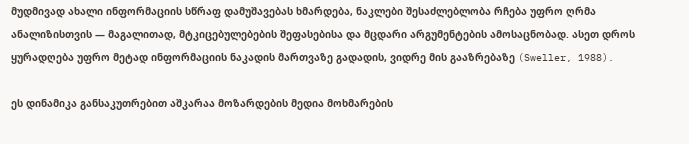მუდმივად ახალი ინფორმაციის სწრაფ დამუშავებას ხმარდება, ნაკლები შესაძლებლობა რჩება უფრო ღრმა ანალიზისთვის — მაგალითად, მტკიცებულებების შეფასებისა და მცდარი არგუმენტების ამოსაცნობად. ასეთ დროს ყურადღება უფრო მეტად ინფორმაციის ნაკადის მართვაზე გადადის, ვიდრე მის გააზრებაზე (Sweller, 1988).

ეს დინამიკა განსაკუთრებით აშკარაა მოზარდების მედია მოხმარების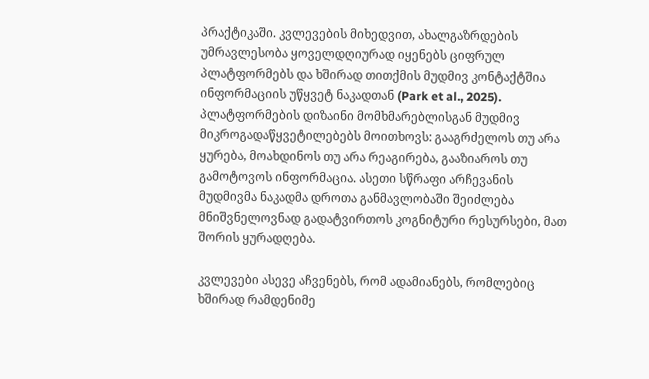პრაქტიკაში. კვლევების მიხედვით, ახალგაზრდების უმრავლესობა ყოველდღიურად იყენებს ციფრულ პლატფორმებს და ხშირად თითქმის მუდმივ კონტაქტშია ინფორმაციის უწყვეტ ნაკადთან (Park et al., 2025). პლატფორმების დიზაინი მომხმარებლისგან მუდმივ მიკროგადაწყვეტილებებს მოითხოვს: გააგრძელოს თუ არა ყურება, მოახდინოს თუ არა რეაგირება, გააზიაროს თუ გამოტოვოს ინფორმაცია. ასეთი სწრაფი არჩევანის მუდმივმა ნაკადმა დროთა განმავლობაში შეიძლება მნიშვნელოვნად გადატვირთოს კოგნიტური რესურსები, მათ შორის ყურადღება.

კვლევები ასევე აჩვენებს, რომ ადამიანებს, რომლებიც ხშირად რამდენიმე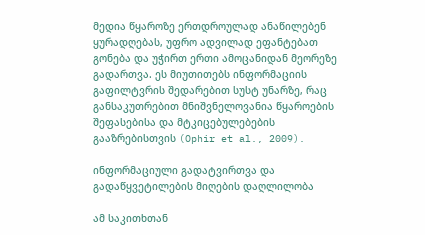მედია წყაროზე ერთდროულად ანაწილებენ ყურადღებას, უფრო ადვილად ეფანტებათ გონება და უჭირთ ერთი ამოცანიდან მეორეზე გადართვა. ეს მიუთითებს ინფორმაციის გაფილტვრის შედარებით სუსტ უნარზე, რაც განსაკუთრებით მნიშვნელოვანია წყაროების შეფასებისა და მტკიცებულებების გააზრებისთვის (Ophir et al., 2009).

ინფორმაციული გადატვირთვა და გადაწყვეტილების მიღების დაღლილობა

ამ საკითხთან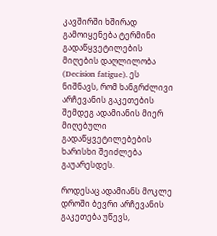კავშირში ხშირად გამოიყენება ტერმინი გადაწყვეტილების მიღების დაღლილობა (Decision fatigue). ეს ნიშნავს, რომ ხანგრძლივი არჩევანის გაკეთების შემდეგ ადამიანის მიერ მიღებული გადაწყვეტილებების ხარისხი შეიძლება გაუარესდეს.

როდესაც ადამიანს მოკლე დროში ბევრი არჩევანის გაკეთება უწევს,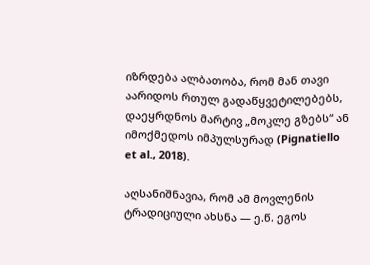იზრდება ალბათობა, რომ მან თავი აარიდოს რთულ გადაწყვეტილებებს, დაეყრდნოს მარტივ „მოკლე გზებს“ ან იმოქმედოს იმპულსურად (Pignatiello et al., 2018).

აღსანიშნავია, რომ ამ მოვლენის ტრადიციული ახსნა — ე.წ. ეგოს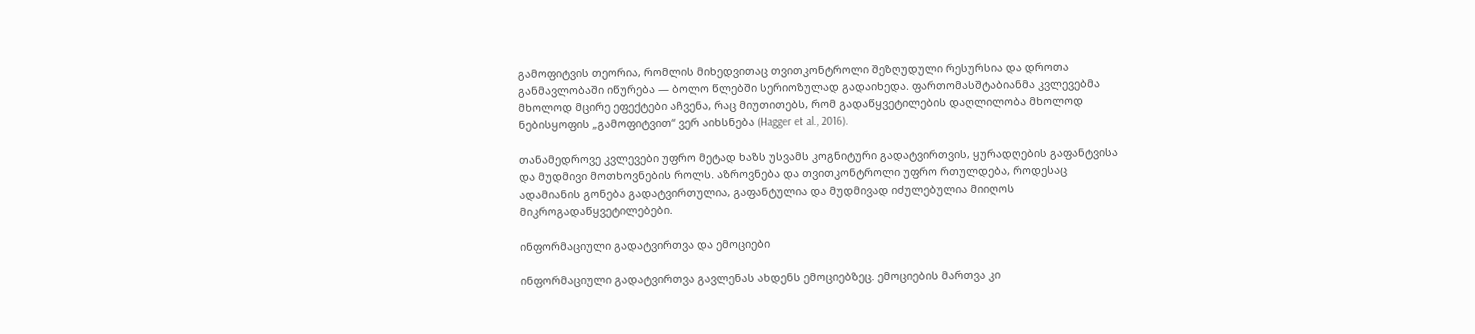გამოფიტვის თეორია, რომლის მიხედვითაც თვითკონტროლი შეზღუდული რესურსია და დროთა განმავლობაში იწურება — ბოლო წლებში სერიოზულად გადაიხედა. ფართომასშტაბიანმა კვლევებმა მხოლოდ მცირე ეფექტები აჩვენა, რაც მიუთითებს, რომ გადაწყვეტილების დაღლილობა მხოლოდ ნებისყოფის „გამოფიტვით“ ვერ აიხსნება (Hagger et al., 2016).

თანამედროვე კვლევები უფრო მეტად ხაზს უსვამს კოგნიტური გადატვირთვის, ყურადღების გაფანტვისა და მუდმივი მოთხოვნების როლს. აზროვნება და თვითკონტროლი უფრო რთულდება, როდესაც ადამიანის გონება გადატვირთულია, გაფანტულია და მუდმივად იძულებულია მიიღოს მიკროგადაწყვეტილებები.

ინფორმაციული გადატვირთვა და ემოციები

ინფორმაციული გადატვირთვა გავლენას ახდენს ემოციებზეც. ემოციების მართვა კი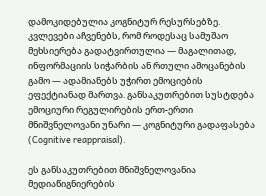დამოკიდებულია კოგნიტურ რესურსებზე. კვლევები აჩვენებს, რომ როდესაც სამუშაო მეხსიერება გადატვირთულია — მაგალითად, ინფორმაციის სიჭარბის ან რთული ამოცანების გამო — ადამიანებს უჭირთ ემოციების ეფექტიანად მართვა. განსაკუთრებით სუსტდება ემოციური რეგულირების ერთ-ერთი მნიშვნელოვანი უნარი — კოგნიტური გადაფასება (Cognitive reappraisal).

ეს განსაკუთრებით მნიშვნელოვანია მედიაწიგნიერების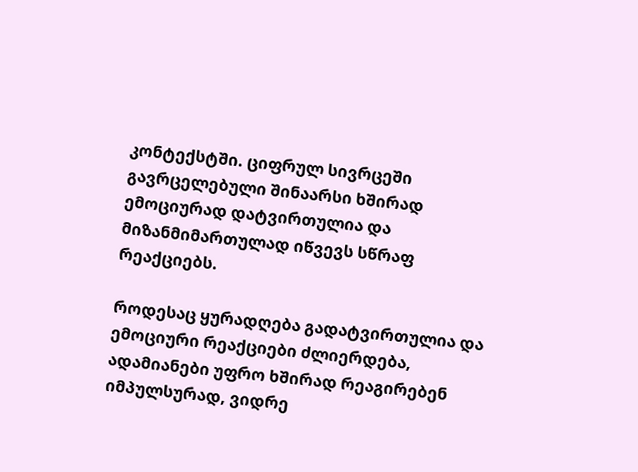კონტექსტში. ციფრულ სივრცეში გავრცელებული შინაარსი ხშირად ემოციურად დატვირთულია და მიზანმიმართულად იწვევს სწრაფ რეაქციებს.

როდესაც ყურადღება გადატვირთულია და ემოციური რეაქციები ძლიერდება, ადამიანები უფრო ხშირად რეაგირებენ იმპულსურად, ვიდრე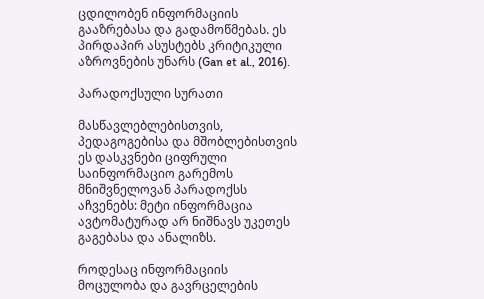ცდილობენ ინფორმაციის გააზრებასა და გადამოწმებას. ეს პირდაპირ ასუსტებს კრიტიკული აზროვნების უნარს (Gan et al., 2016).

პარადოქსული სურათი

მასწავლებლებისთვის, პედაგოგებისა და მშობლებისთვის ეს დასკვნები ციფრული საინფორმაციო გარემოს მნიშვნელოვან პარადოქსს აჩვენებს: მეტი ინფორმაცია ავტომატურად არ ნიშნავს უკეთეს გაგებასა და ანალიზს.

როდესაც ინფორმაციის მოცულობა და გავრცელების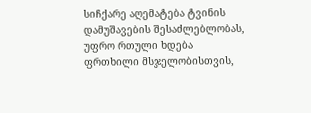სიჩქარე აღემატება ტვინის დამუშავების შესაძლებლობას, უფრო რთული ხდება ფრთხილი მსჯელობისთვის,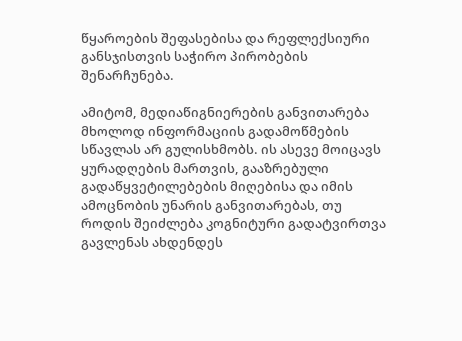წყაროების შეფასებისა და რეფლექსიური განსჯისთვის საჭირო პირობების შენარჩუნება.

ამიტომ, მედიაწიგნიერების განვითარება მხოლოდ ინფორმაციის გადამოწმების სწავლას არ გულისხმობს. ის ასევე მოიცავს ყურადღების მართვის, გააზრებული გადაწყვეტილებების მიღებისა და იმის ამოცნობის უნარის განვითარებას, თუ როდის შეიძლება კოგნიტური გადატვირთვა გავლენას ახდენდეს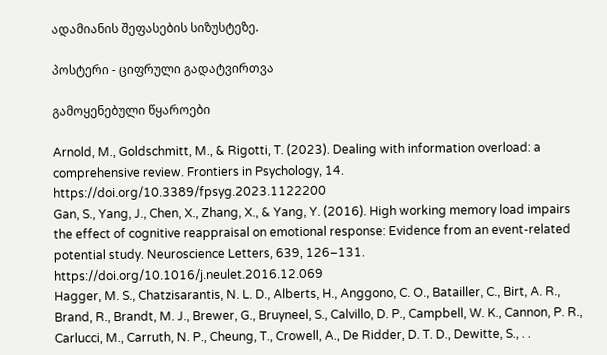ადამიანის შეფასების სიზუსტეზე.

პოსტერი - ციფრული გადატვირთვა

გამოყენებული წყაროები

Arnold, M., Goldschmitt, M., & Rigotti, T. (2023). Dealing with information overload: a comprehensive review. Frontiers in Psychology, 14. https://doi.org/10.3389/fpsyg.2023.1122200
Gan, S., Yang, J., Chen, X., Zhang, X., & Yang, Y. (2016). High working memory load impairs the effect of cognitive reappraisal on emotional response: Evidence from an event-related potential study. Neuroscience Letters, 639, 126–131. https://doi.org/10.1016/j.neulet.2016.12.069
Hagger, M. S., Chatzisarantis, N. L. D., Alberts, H., Anggono, C. O., Batailler, C., Birt, A. R., Brand, R., Brandt, M. J., Brewer, G., Bruyneel, S., Calvillo, D. P., Campbell, W. K., Cannon, P. R., Carlucci, M., Carruth, N. P., Cheung, T., Crowell, A., De Ridder, D. T. D., Dewitte, S., . .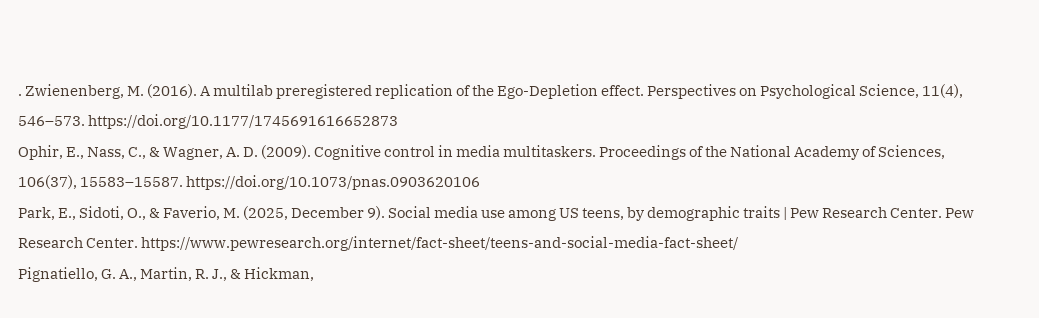. Zwienenberg, M. (2016). A multilab preregistered replication of the Ego-Depletion effect. Perspectives on Psychological Science, 11(4), 546–573. https://doi.org/10.1177/1745691616652873
Ophir, E., Nass, C., & Wagner, A. D. (2009). Cognitive control in media multitaskers. Proceedings of the National Academy of Sciences, 106(37), 15583–15587. https://doi.org/10.1073/pnas.0903620106
Park, E., Sidoti, O., & Faverio, M. (2025, December 9). Social media use among US teens, by demographic traits | Pew Research Center. Pew Research Center. https://www.pewresearch.org/internet/fact-sheet/teens-and-social-media-fact-sheet/
Pignatiello, G. A., Martin, R. J., & Hickman,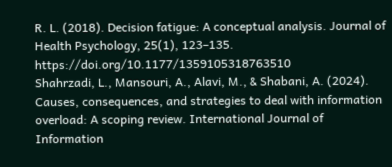R. L. (2018). Decision fatigue: A conceptual analysis. Journal of Health Psychology, 25(1), 123–135. https://doi.org/10.1177/1359105318763510
Shahrzadi, L., Mansouri, A., Alavi, M., & Shabani, A. (2024). Causes, consequences, and strategies to deal with information overload: A scoping review. International Journal of Information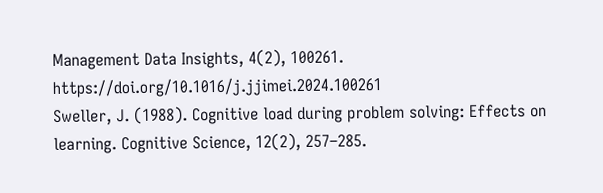Management Data Insights, 4(2), 100261. https://doi.org/10.1016/j.jjimei.2024.100261
Sweller, J. (1988). Cognitive load during problem solving: Effects on learning. Cognitive Science, 12(2), 257–285.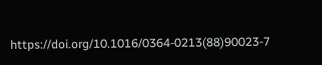https://doi.org/10.1016/0364-0213(88)90023-7